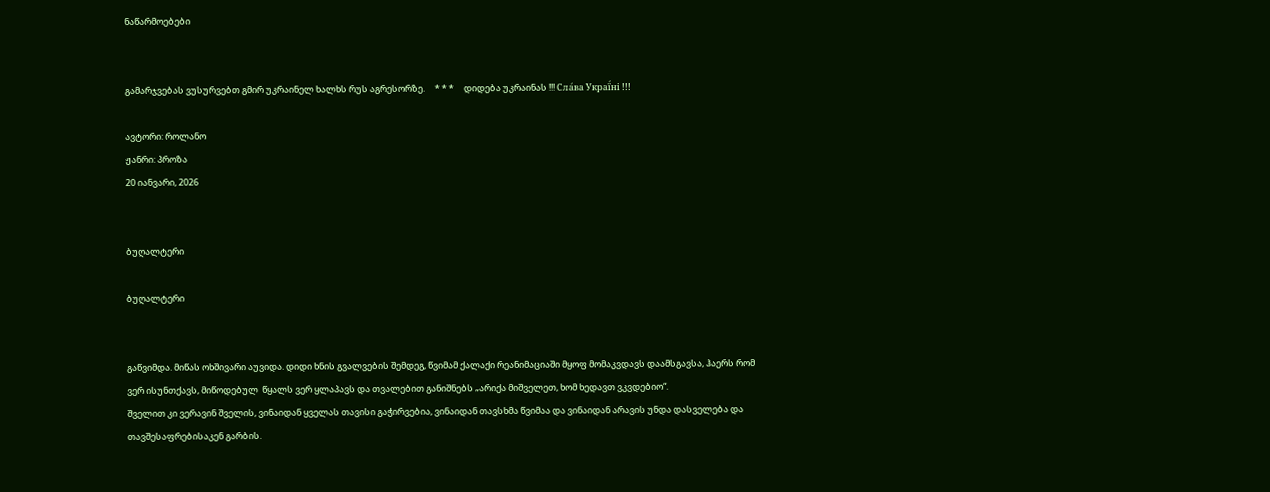ნაწარმოებები


გამარჯვებას ვუსურვებთ გმირ უკრაინელ ხალხს რუს აგრესორზე.     * * *     დიდება უკრაინას !!! Сла́ва Украї́ні !!!

ავტორი: როლანო
ჟანრი: პროზა
20 იანვარი, 2026


ბუღალტერი

ბუღალტერი


გაწვიმდა. მიწას ოხშივარი აუვიდა. დიდი ხნის გვალვების შემდეგ, წვიმამ ქალაქი რეანიმაციაში მყოფ მომაკვდავს დაამსგავსა, ჰაერს რომ ვერ ისუნთქავს, მიწოდებულ  წყალს ვერ ყლაპავს და თვალებით განიშნებს „არიქა მიშველეთ, ხომ ხედავთ ვკვდებიო“.
შველით კი ვერავინ შველის, ვინაიდან ყველას თავისი გაჭირვებია, ვინაიდან თავსხმა წვიმაა და ვინაიდან არავის უნდა დასველება და თავშესაფრებისაკენ გარბის.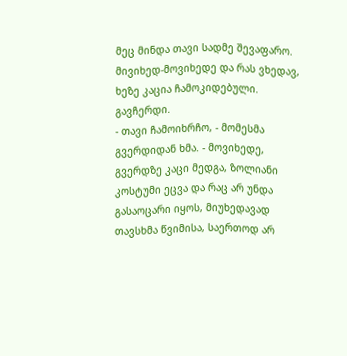მეც მინდა თავი სადმე შევაფარო. მივიხედ-მოვიხედე და რას ვხედავ, ხეზე კაცია ჩამოკიდებული. გავჩერდი.
- თავი ჩამოიხრჩო, - მომესმა გვერდიდან ხმა. - მოვიხედე, გვერდზე კაცი მედგა, ზოლიანი კოსტუმი ეცვა და რაც არ უნდა გასაოცარი იყოს, მიუხედავად თავსხმა წვიმისა, საერთოდ არ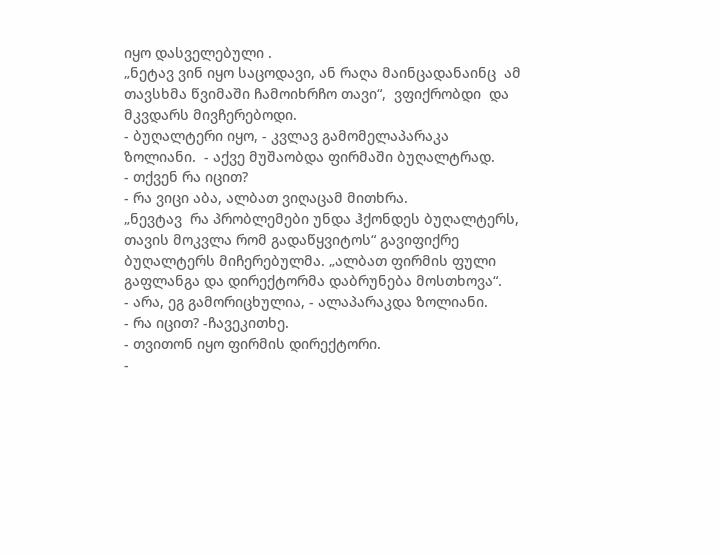იყო დასველებული .
„ნეტავ ვინ იყო საცოდავი, ან რაღა მაინცადანაინც  ამ თავსხმა წვიმაში ჩამოიხრჩო თავი“,  ვფიქრობდი  და მკვდარს მივჩერებოდი.
- ბუღალტერი იყო, - კვლავ გამომელაპარაკა ზოლიანი.  - აქვე მუშაობდა ფირმაში ბუღალტრად.
- თქვენ რა იცით?
- რა ვიცი აბა, ალბათ ვიღაცამ მითხრა.
„ნევტავ  რა პრობლემები უნდა ჰქონდეს ბუღალტერს, თავის მოკვლა რომ გადაწყვიტოს“ გავიფიქრე ბუღალტერს მიჩერებულმა. „ალბათ ფირმის ფული გაფლანგა და დირექტორმა დაბრუნება მოსთხოვა“.
- არა, ეგ გამორიცხულია, - ალაპარაკდა ზოლიანი.
- რა იცით? -ჩავეკითხე.
- თვითონ იყო ფირმის დირექტორი.
-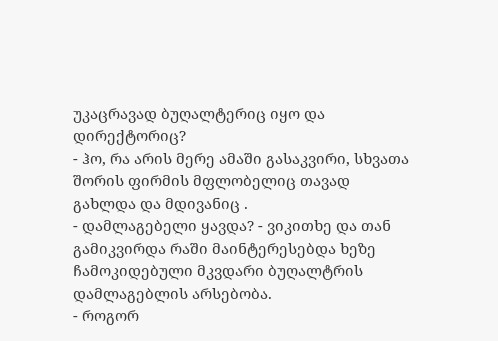უკაცრავად ბუღალტერიც იყო და დირექტორიც?
- ჰო, რა არის მერე ამაში გასაკვირი, სხვათა შორის ფირმის მფლობელიც თავად გახლდა და მდივანიც .
- დამლაგებელი ყავდა? - ვიკითხე და თან გამიკვირდა რაში მაინტერესებდა ხეზე ჩამოკიდებული მკვდარი ბუღალტრის დამლაგებლის არსებობა.
- როგორ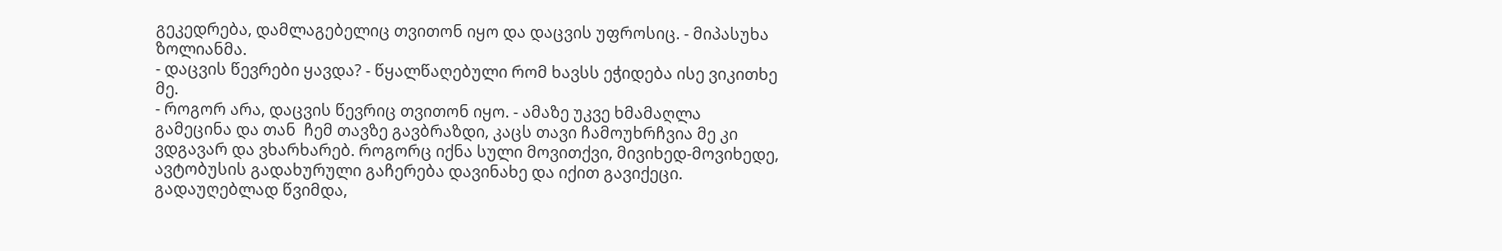გეკედრება, დამლაგებელიც თვითონ იყო და დაცვის უფროსიც. - მიპასუხა ზოლიანმა.
- დაცვის წევრები ყავდა? - წყალწაღებული რომ ხავსს ეჭიდება ისე ვიკითხე მე.
- როგორ არა, დაცვის წევრიც თვითონ იყო. - ამაზე უკვე ხმამაღლა გამეცინა და თან  ჩემ თავზე გავბრაზდი, კაცს თავი ჩამოუხრჩვია მე კი ვდგავარ და ვხარხარებ. როგორც იქნა სული მოვითქვი, მივიხედ-მოვიხედე, ავტობუსის გადახურული გაჩერება დავინახე და იქით გავიქეცი.
გადაუღებლად წვიმდა,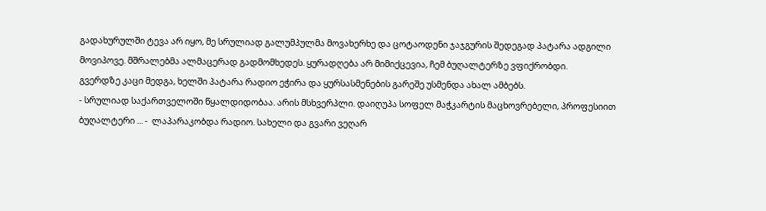გადახურულში ტევა არ იყო, მე სრულიად გალუმპულმა მოვახერხე და ცოტაოდენი ჯაჯგურის შედეგად პატარა ადგილი მოვიპოვე. მშრალებმა ალმაცერად გადმომხედეს. ყურადღება არ მიმიქცევია, ჩემ ბუღალტერზე ვფიქრობდი.
გვერდზე კაცი მედგა, ხელში პატარა რადიო ეჭირა და ყურსასმენების გარეშე უსმენდა ახალ ამბებს.
- სრულიად საქართველოში წყალდიდობაა. არის მსხვერპლი. დაიღუპა სოფელ მაჭკარტის მაცხოვრებელი, პროფესიით ბუღალტერი ... -  ლაპარაკობდა რადიო. სახელი და გვარი ვეღარ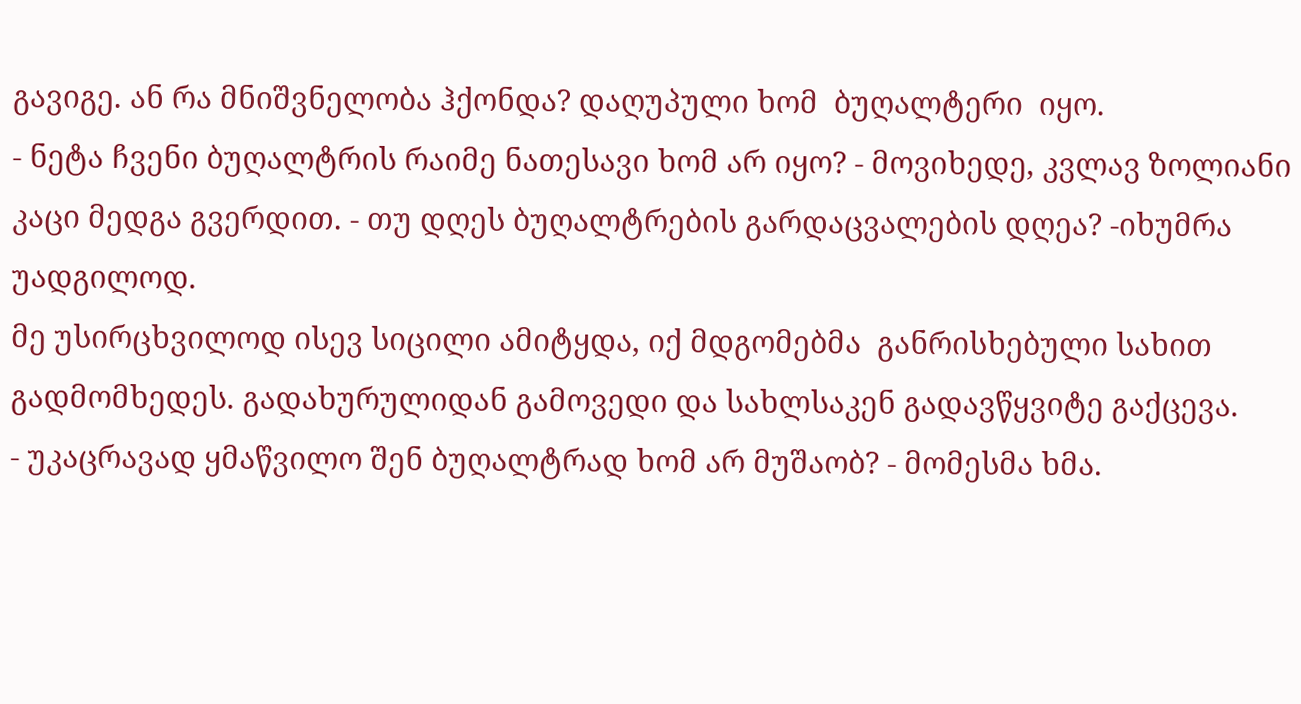გავიგე. ან რა მნიშვნელობა ჰქონდა? დაღუპული ხომ  ბუღალტერი  იყო.
- ნეტა ჩვენი ბუღალტრის რაიმე ნათესავი ხომ არ იყო? - მოვიხედე, კვლავ ზოლიანი კაცი მედგა გვერდით. - თუ დღეს ბუღალტრების გარდაცვალების დღეა? -იხუმრა უადგილოდ.
მე უსირცხვილოდ ისევ სიცილი ამიტყდა, იქ მდგომებმა  განრისხებული სახით გადმომხედეს. გადახურულიდან გამოვედი და სახლსაკენ გადავწყვიტე გაქცევა.
- უკაცრავად ყმაწვილო შენ ბუღალტრად ხომ არ მუშაობ? - მომესმა ხმა.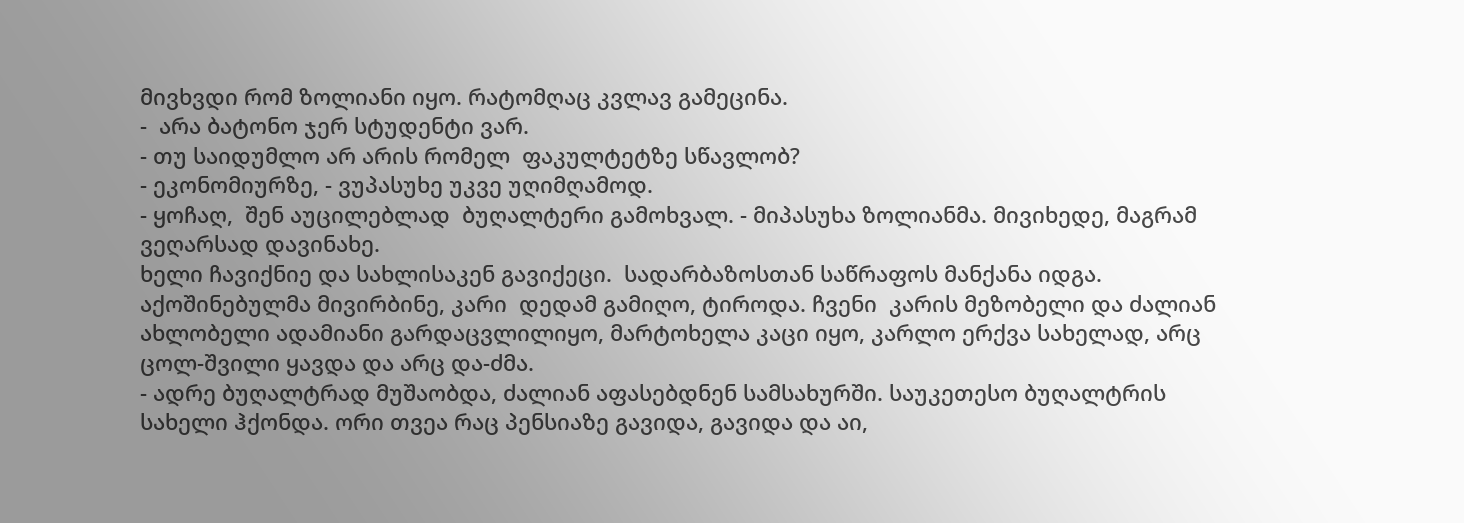მივხვდი რომ ზოლიანი იყო. რატომღაც კვლავ გამეცინა.
-  არა ბატონო ჯერ სტუდენტი ვარ.
- თუ საიდუმლო არ არის რომელ  ფაკულტეტზე სწავლობ?
- ეკონომიურზე, - ვუპასუხე უკვე უღიმღამოდ.
- ყოჩაღ,  შენ აუცილებლად  ბუღალტერი გამოხვალ. - მიპასუხა ზოლიანმა. მივიხედე, მაგრამ ვეღარსად დავინახე.
ხელი ჩავიქნიე და სახლისაკენ გავიქეცი.  სადარბაზოსთან საწრაფოს მანქანა იდგა. აქოშინებულმა მივირბინე, კარი  დედამ გამიღო, ტიროდა. ჩვენი  კარის მეზობელი და ძალიან ახლობელი ადამიანი გარდაცვლილიყო, მარტოხელა კაცი იყო, კარლო ერქვა სახელად, არც ცოლ-შვილი ყავდა და არც და-ძმა.
- ადრე ბუღალტრად მუშაობდა, ძალიან აფასებდნენ სამსახურში. საუკეთესო ბუღალტრის სახელი ჰქონდა. ორი თვეა რაც პენსიაზე გავიდა, გავიდა და აი,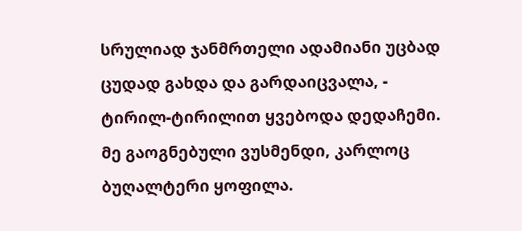სრულიად ჯანმრთელი ადამიანი უცბად ცუდად გახდა და გარდაიცვალა, - ტირილ-ტირილით ყვებოდა დედაჩემი.
მე გაოგნებული ვუსმენდი, კარლოც ბუღალტერი ყოფილა.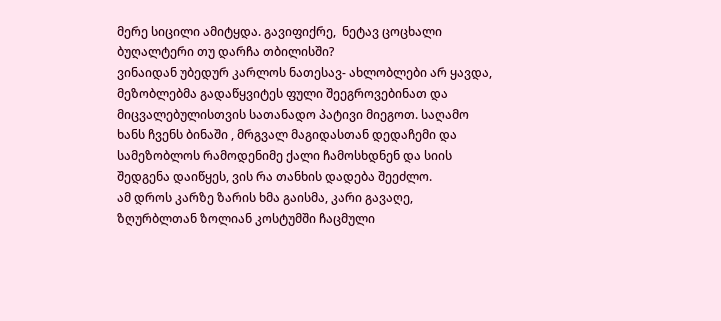მერე სიცილი ამიტყდა. გავიფიქრე,  ნეტავ ცოცხალი ბუღალტერი თუ დარჩა თბილისში?
ვინაიდან უბედურ კარლოს ნათესავ- ახლობლები არ ყავდა, მეზობლებმა გადაწყვიტეს ფული შეეგროვებინათ და მიცვალებულისთვის სათანადო პატივი მიეგოთ. საღამო ხანს ჩვენს ბინაში , მრგვალ მაგიდასთან დედაჩემი და სამეზობლოს რამოდენიმე ქალი ჩამოსხდნენ და სიის შედგენა დაიწყეს, ვის რა თანხის დადება შეეძლო.
ამ დროს კარზე ზარის ხმა გაისმა, კარი გავაღე, ზღურბლთან ზოლიან კოსტუმში ჩაცმული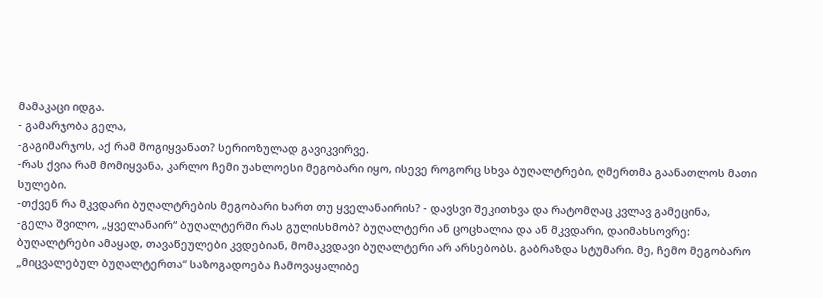მამაკაცი იდგა.
- გამარჯობა გელა,
-გაგიმარჯოს, აქ რამ მოგიყვანათ? სერიოზულად გავიკვირვე.
-რას ქვია რამ მომიყვანა, კარლო ჩემი უახლოესი მეგობარი იყო, ისევე როგორც სხვა ბუღალტრები, ღმერთმა გაანათლოს მათი სულები.
-თქვენ რა მკვდარი ბუღალტრების მეგობარი ხართ თუ ყველანაირის? - დავსვი შეკითხვა და რატომღაც კვლავ გამეცინა,
-გელა შვილო, „ყველანაირ“ ბუღალტერში რას გულისხმობ? ბუღალტერი ან ცოცხალია და ან მკვდარი, დაიმახსოვრე: ბუღალტრები ამაყად, თავაწეულები კვდებიან, მომაკვდავი ბუღალტერი არ არსებობს. გაბრაზდა სტუმარი. მე, ჩემო მეგობარო „მიცვალებულ ბუღალტერთა“ საზოგადოება ჩამოვაყალიბე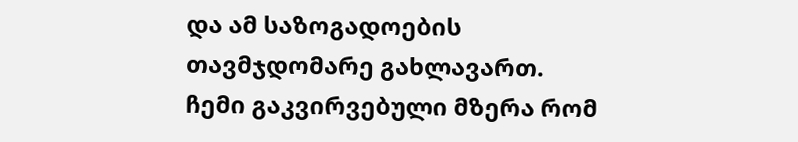და ამ საზოგადოების თავმჯდომარე გახლავართ.
ჩემი გაკვირვებული მზერა რომ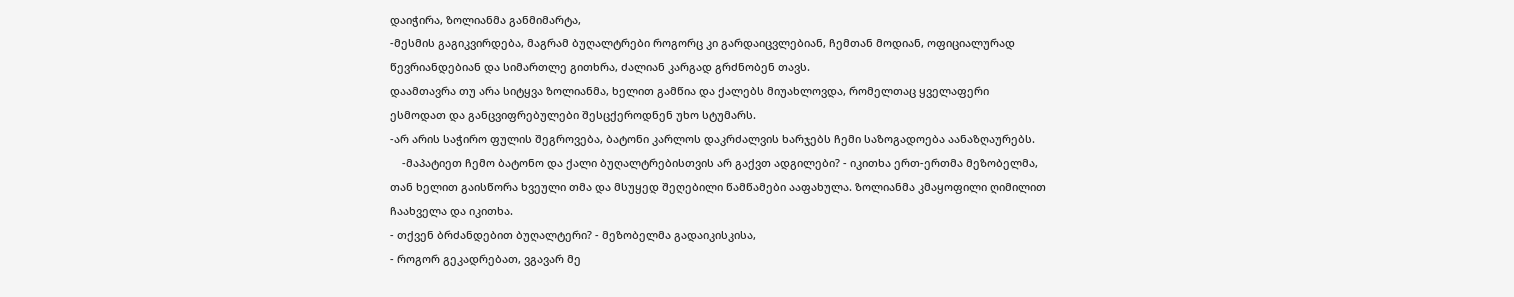დაიჭირა, ზოლიანმა განმიმარტა,
-მესმის გაგიკვირდება, მაგრამ ბუღალტრები როგორც კი გარდაიცვლებიან, ჩემთან მოდიან, ოფიციალურად წევრიანდებიან და სიმართლე გითხრა, ძალიან კარგად გრძნობენ თავს.
დაამთავრა თუ არა სიტყვა ზოლიანმა, ხელით გამწია და ქალებს მიუახლოვდა, რომელთაც ყველაფერი ესმოდათ და განცვიფრებულები შესცქეროდნენ უხო სტუმარს.
-არ არის საჭირო ფულის შეგროვება, ბატონი კარლოს დაკრძალვის ხარჯებს ჩემი საზოგადოება აანაზღაურებს.
    -მაპატიეთ ჩემო ბატონო და ქალი ბუღალტრებისთვის არ გაქვთ ადგილები? - იკითხა ერთ-ერთმა მეზობელმა, თან ხელით გაისწორა ხვეული თმა და მსუყედ შეღებილი წამწამები ააფახულა. ზოლიანმა კმაყოფილი ღიმილით ჩაახველა და იკითხა.
- თქვენ ბრძანდებით ბუღალტერი? - მეზობელმა გადაიკისკისა,
- როგორ გეკადრებათ, ვგავარ მე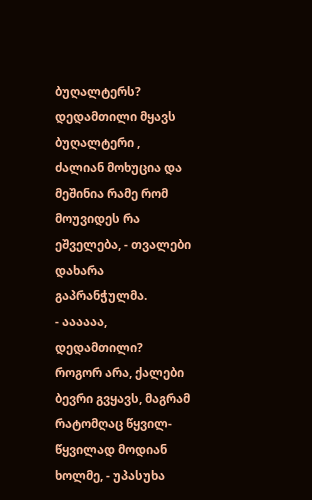ბუღალტერს? დედამთილი მყავს ბუღალტერი , ძალიან მოხუცია და მეშინია რამე რომ მოუვიდეს რა ეშველება, - თვალები დახარა გაპრანჭულმა.
- აააააა, დედამთილი? როგორ არა, ქალები ბევრი გვყავს, მაგრამ რატომღაც წყვილ-წყვილად მოდიან ხოლმე, - უპასუხა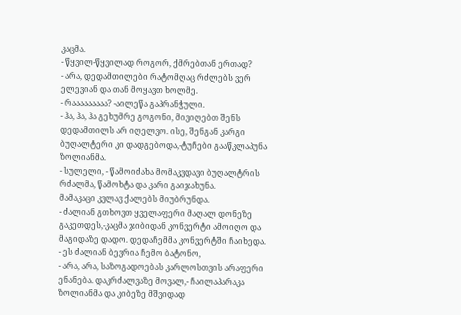კაცმა.
- წყვილ-წყვილად როგორ, ქმრებთან ერთად?
- არა, დედამთილები რატომღაც რძლებს ვერ ელევიან და თან მოყავთ ხოლმე.
- რააააააააა? -აილეწა გაპრანჭული.
- ჰა, ჰა, ჰა გეხუმრე გოგონი, მივიღებთ შენს დედამთილს არ იღელვო. ისე, შენგან კარგი ბუღალტერი კი დადგებოდა,-ტუჩები გააწკლაპუნა ზოლიანმა.
- სულელი, - წამოიძახა მომაკვდავი ბუღალტრის რძალმა, წამოხტა და კარი გაიჯახუნა.
მამაკაცი კვლავ ქალებს მიუბრუნდა.
- ძალიან გთხოვთ ყველაფერი მაღალ დონეზე გაკეთდეს,-კაცმა ჯიბიდან კონვერტი ამოიღო და მაგიდაზე დადო. დედაჩემმა კონვერტში ჩაიხედა.
- ეს ძალიან ბევრია ჩემო ბატონო,
- არა, არა, საზოგადოებას კარლოსთვის არაფერი ენანება. დაკრძალვაზე მოვალ,- ჩაილაპარაკა ზოლიანმა და კიბეზე მშვიდად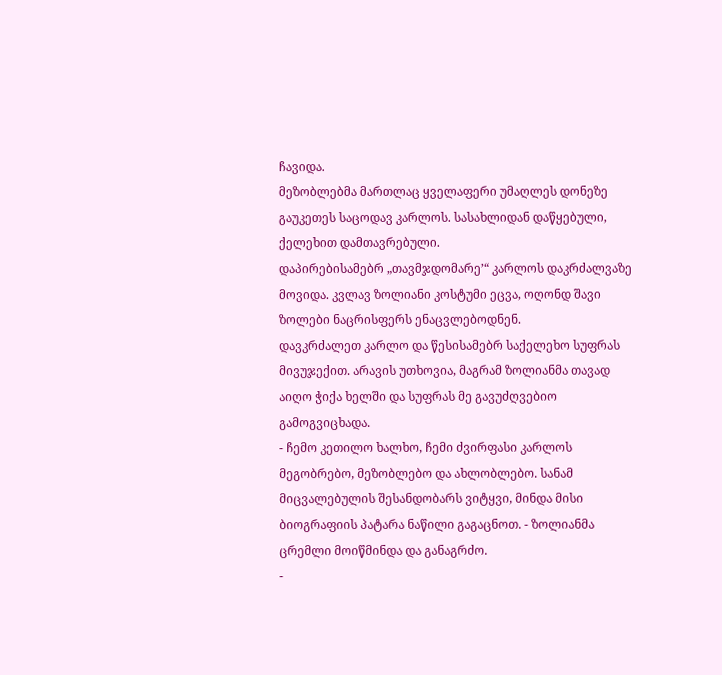ჩავიდა.
მეზობლებმა მართლაც ყველაფერი უმაღლეს დონეზე გაუკეთეს საცოდავ კარლოს. სასახლიდან დაწყებული, ქელეხით დამთავრებული.
დაპირებისამებრ „თავმჯდომარე’“ კარლოს დაკრძალვაზე მოვიდა. კვლავ ზოლიანი კოსტუმი ეცვა, ოღონდ შავი ზოლები ნაცრისფერს ენაცვლებოდნენ.
დავკრძალეთ კარლო და წესისამებრ საქელეხო სუფრას მივუჯექით. არავის უთხოვია, მაგრამ ზოლიანმა თავად აიღო ჭიქა ხელში და სუფრას მე გავუძღვებიო გამოგვიცხადა.
- ჩემო კეთილო ხალხო, ჩემი ძვირფასი კარლოს მეგობრებო, მეზობლებო და ახლობლებო. სანამ მიცვალებულის შესანდობარს ვიტყვი, მინდა მისი ბიოგრაფიის პატარა ნაწილი გაგაცნოთ. - ზოლიანმა ცრემლი მოიწმინდა და განაგრძო.
-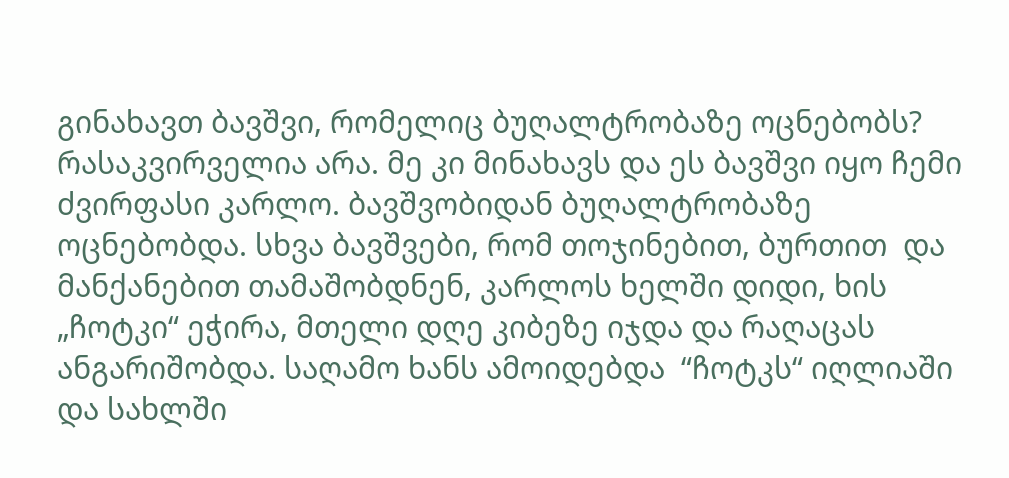გინახავთ ბავშვი, რომელიც ბუღალტრობაზე ოცნებობს? რასაკვირველია არა. მე კი მინახავს და ეს ბავშვი იყო ჩემი ძვირფასი კარლო. ბავშვობიდან ბუღალტრობაზე ოცნებობდა. სხვა ბავშვები, რომ თოჯინებით, ბურთით  და  მანქანებით თამაშობდნენ, კარლოს ხელში დიდი, ხის „ჩოტკი“ ეჭირა, მთელი დღე კიბეზე იჯდა და რაღაცას ანგარიშობდა. საღამო ხანს ამოიდებდა  “ჩოტკს“ იღლიაში და სახლში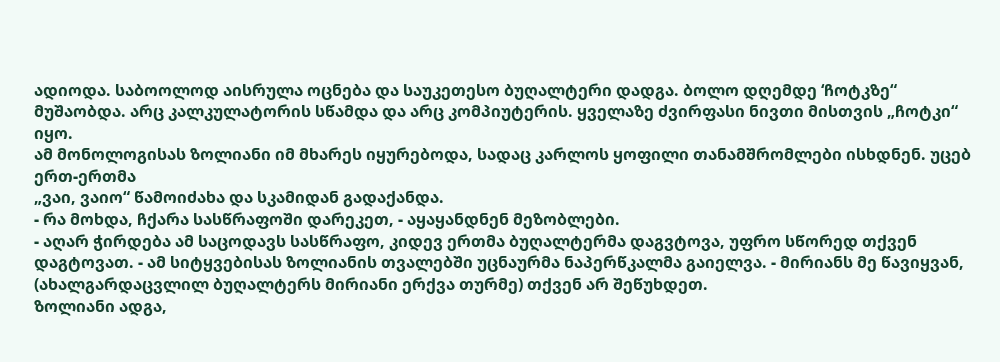ადიოდა. საბოოლოდ აისრულა ოცნება და საუკეთესო ბუღალტერი დადგა. ბოლო დღემდე ‘ჩოტკზე“ მუშაობდა. არც კალკულატორის სწამდა და არც კომპიუტერის. ყველაზე ძვირფასი ნივთი მისთვის „ჩოტკი“ იყო.
ამ მონოლოგისას ზოლიანი იმ მხარეს იყურებოდა, სადაც კარლოს ყოფილი თანამშრომლები ისხდნენ. უცებ ერთ-ერთმა
„ვაი, ვაიო“ წამოიძახა და სკამიდან გადაქანდა.
- რა მოხდა, ჩქარა სასწრაფოში დარეკეთ, - აყაყანდნენ მეზობლები.
- აღარ ჭირდება ამ საცოდავს სასწრაფო, კიდევ ერთმა ბუღალტერმა დაგვტოვა, უფრო სწორედ თქვენ დაგტოვათ. - ამ სიტყვებისას ზოლიანის თვალებში უცნაურმა ნაპერწკალმა გაიელვა. - მირიანს მე წავიყვან, (ახალგარდაცვლილ ბუღალტერს მირიანი ერქვა თურმე) თქვენ არ შეწუხდეთ.
ზოლიანი ადგა,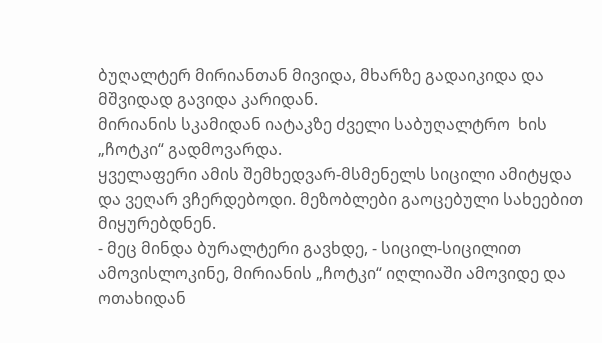ბუღალტერ მირიანთან მივიდა, მხარზე გადაიკიდა და მშვიდად გავიდა კარიდან.
მირიანის სკამიდან იატაკზე ძველი საბუღალტრო  ხის „ჩოტკი“ გადმოვარდა.
ყველაფერი ამის შემხედვარ-მსმენელს სიცილი ამიტყდა და ვეღარ ვჩერდებოდი. მეზობლები გაოცებული სახეებით მიყურებდნენ.
- მეც მინდა ბურალტერი გავხდე, - სიცილ-სიცილით ამოვისლოკინე, მირიანის „ჩოტკი“ იღლიაში ამოვიდე და ოთახიდან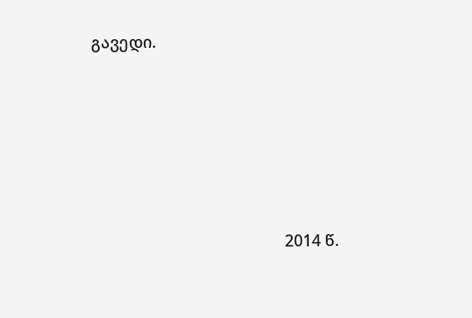გავედი.





                                                2014 წ.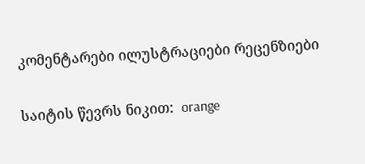კომენტარები ილუსტრაციები რეცენზიები

საიტის წევრს ნიკით:  orange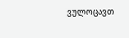ვულოცავთ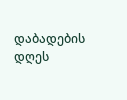დაბადების დღეს